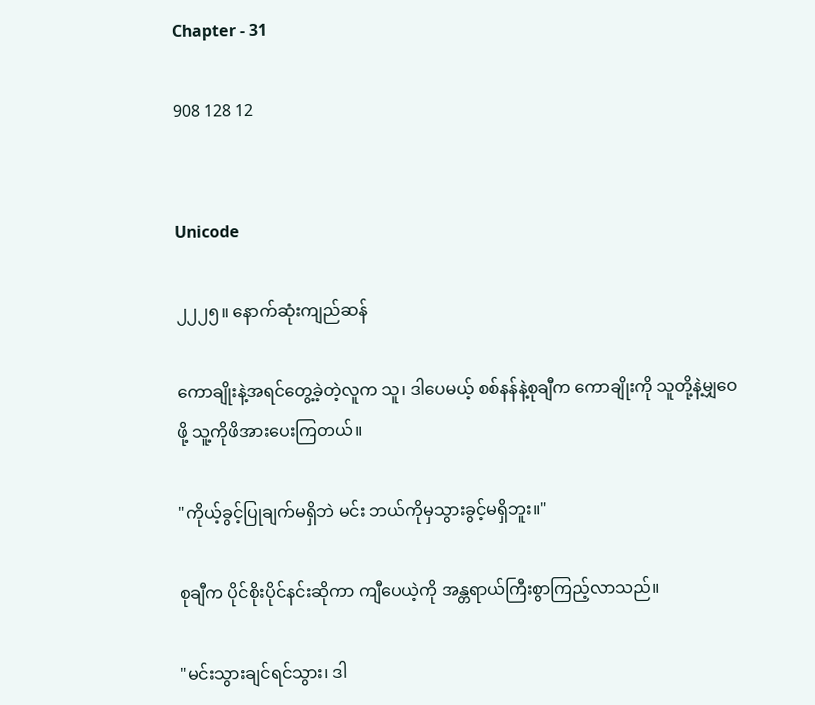Chapter - 31

908 128 12


Unicode

၂၂၂၅။ နောက်ဆုံးကျည်ဆန်

ကောချိုးနဲ့အရင်တွေ့ခဲ့တဲ့လူက သူ၊ ဒါပေမယ့် စစ်နန်နဲ့စုချီက ကောချိုးကို သူတို့နဲ့မျှဝေဖို့ သူ့ကိုဖိအားပေးကြတယ်။

"ကိုယ့်ခွင့်ပြုချက်မရှိဘဲ မင်း ဘယ်ကိုမှသွားခွင့်မရှိဘူး။"

စုချီက ပိုင်စိုးပိုင်နင်းဆိုကာ ကျီပေယဲ့ကို အန္တရာယ်ကြီးစွာကြည့်လာသည်။

"မင်းသွားချင်ရင်သွား၊ ဒါ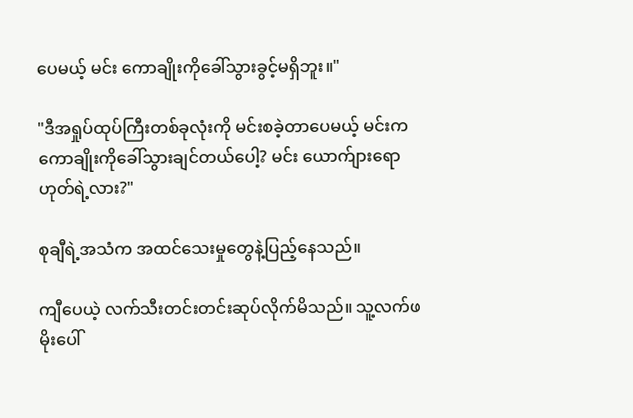ပေမယ့် မင်း ကောချိုးကိုခေါ်သွားခွင့်မရှိဘူး။"

"ဒီအရှုပ်ထုပ်ကြီးတစ်ခုလုံးကို မင်းစခဲ့တာပေမယ့် မင်းက ကောချိုးကိုခေါ်သွားချင်တယ်ပေါ့? မင်း ယောက်ျားရောဟုတ်ရဲ့လား?"

စုချီရဲ့အသံက အထင်သေးမှုတွေနဲ့ပြည့်နေသည်။

ကျီပေယဲ့ လက်သီးတင်းတင်းဆုပ်လိုက်မိသည်။ သူ့လက်ဖမိုးပေါ်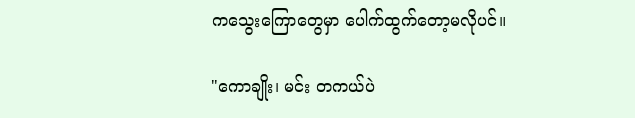ကသွေးကြောတွေမှာ ပေါက်ထွက်တော့မလိုပင်။

"ကောချိုး၊ မင်း တကယ်ပဲ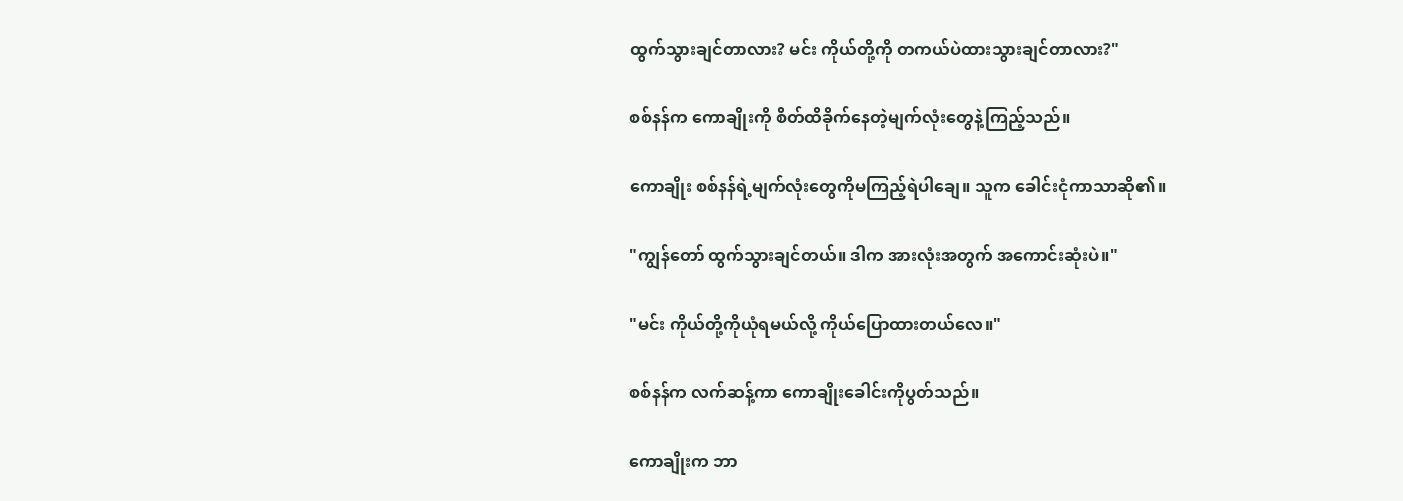ထွက်သွားချင်တာလား? မင်း ကိုယ်တို့ကို တကယ်ပဲထားသွားချင်တာလား?"

စစ်နန်က ကောချိုးကို စိတ်ထိခိုက်နေတဲ့မျက်လုံးတွေနဲ့ကြည့်သည်။

ကောချိုး စစ်နန်ရဲ့မျက်လုံးတွေကိုမကြည့်ရဲပါချေ။ သူက ခေါင်းငုံကာသာဆို၏။

"ကျွန်တော် ထွက်သွားချင်တယ်။ ဒါက အားလုံးအတွက် အကောင်းဆုံးပဲ။"

"မင်း ကိုယ်တို့ကိုယုံရမယ်လို့ ကိုယ်ပြောထားတယ်လေ။"

စစ်နန်က လက်ဆန့်ကာ ကောချိုးခေါင်းကိုပွတ်သည်။

ကောချိုးက ဘာ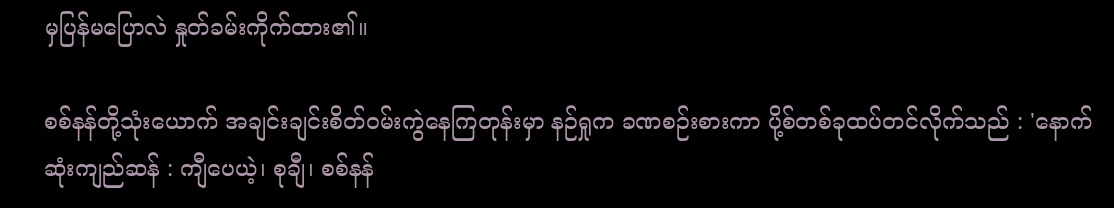မှပြန်မပြောလဲ နှုတ်ခမ်းကိုက်ထား၏။

စစ်နန်တို့သုံးယောက် အချင်းချင်းစိတ်ဝမ်းကွဲနေကြတုန်းမှာ နဉ်ရှုက ခဏစဉ်းစားကာ ပို့စ်တစ်ခုထပ်တင်လိုက်သည် : 'နောက်ဆုံးကျည်ဆန် : ကျီပေယဲ့၊ စုချီ၊ စစ်နန်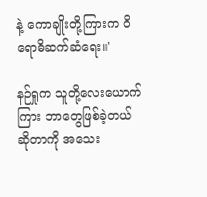နဲ့ ကောချိုးတို့ကြားက ဝိရောဓိဆက်ဆံရေး။'

နဉ်ရှုက သူတို့လေးယောက်ကြား ဘာတွေဖြစ်ခဲ့တယ်ဆိုတာကို အသေး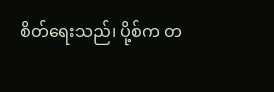စိတ်ရေးသည်၊ ပို့စ်က တ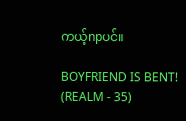ကယ့်npပင်။

BOYFRIEND IS BENT! (REALM - 35)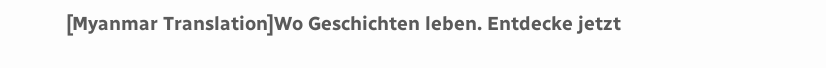[Myanmar Translation]Wo Geschichten leben. Entdecke jetzt